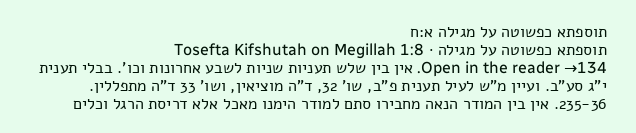תוספתא כפשוטה על מגילה א:ח
תוספתא כפשוטה על מגילה · Tosefta Kifshutah on Megillah 1:8
Open in the reader →134. אין בין שלש תעניות שניות לשבע אחרונות וכו'. בבלי תענית י"ג סע"ב. ועיין מ"ש לעיל תענית פ"ב, שו' 32, ד"ה מוציאין, ושו' 33 ד"ה מתפללין.
235-36. אין בין המודר הנאה מחבירו סתם למודר הימנו מאכל אלא דריסת הרגל וכלים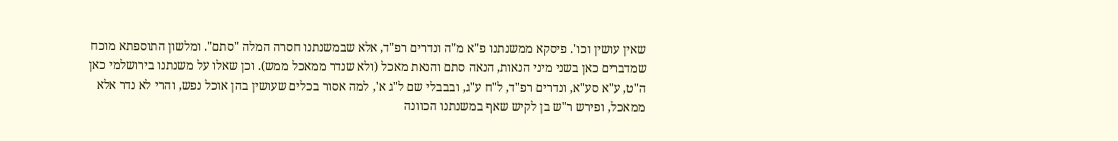שאין עושין וכו'. פיסקא ממשנתנו פ"א מ"ה ונדרים רפ"ד, אלא שבמשנתנו חסרה המלה "סתם". ומלשון התוספתא מוכח שמדברים כאן בשני מיני הנאות, הנאה סתם והנאת מאכל (ולא שנדר ממאכל ממש). וכן שאלו על משנתנו בירושלמי כאן ה"ט, ע"א סע"א, ונדרים רפ"ד, ל"ח ע"ג, ובבבלי שם ל"ג א', למה אסור בכלים שעושין בהן אוכל נפש, והרי לא נדר אלא ממאכל, ופירש ר"ש בן לקיש שאף במשנתנו הכוונה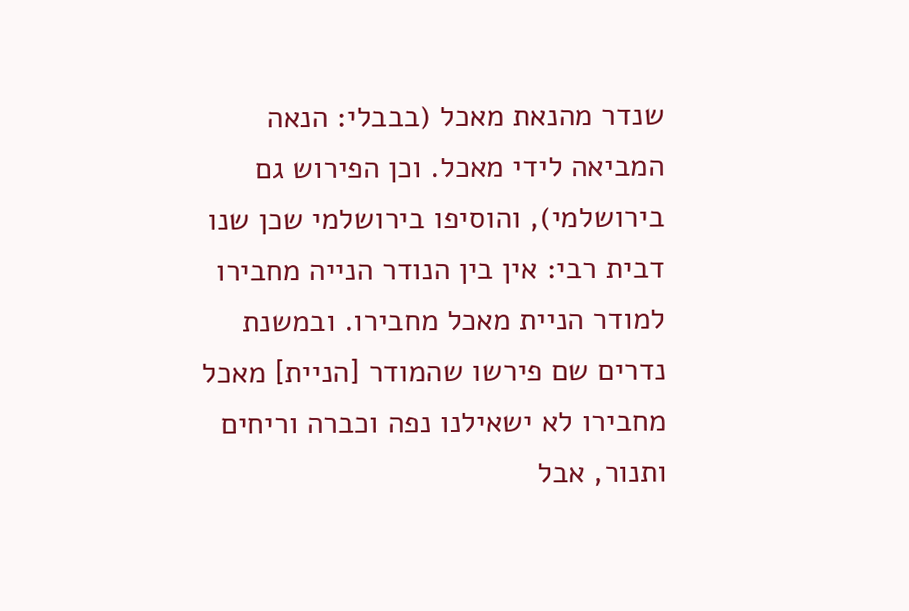שנדר מהנאת מאכל (בבבלי: הנאה המביאה לידי מאכל. וכן הפירוש גם בירושלמי), והוסיפו בירושלמי שכן שנו דבית רבי: אין בין הנודר הנייה מחבירו למודר הניית מאכל מחבירו. ובמשנת נדרים שם פירשו שהמודר [הניית] מאכל מחבירו לא ישאילנו נפה וכברה וריחים ותנור, אבל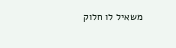משאיל לו חלוק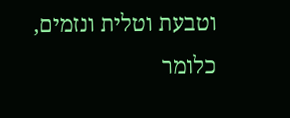וטבעת וטלית ונזמים, כלומר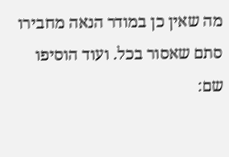מה שאין כן במודר הנאה מחבירו סתם שאסור בכל. ועוד הוסיפו שם: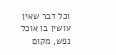וכל דבר שאין עושין בו אוכל נפש, מקום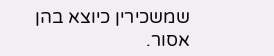שמשכירין כיוצא בהן אסור.